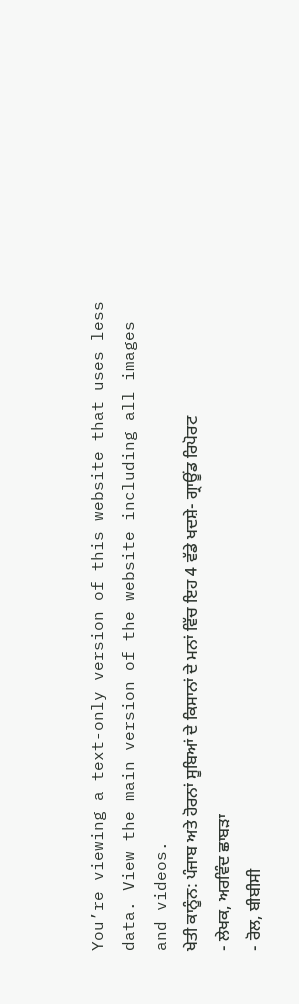You’re viewing a text-only version of this website that uses less data. View the main version of the website including all images and videos.
ਖੇਤੀ ਕਾਨੂੰਨ: ਪੰਜਾਬ ਅਤੇ ਹੋਰਨਾਂ ਸੂਬਿਆਂ ਦੇ ਕਿਸਾਨਾਂ ਦੇ ਮਨਾਂ ਵਿੱਚ ਇਹ 4 ਵੱਡੇ ਖਦਸ਼ੇ- ਗ੍ਰਾਊਂਡ ਰਿਪੋਰਟ
- ਲੇਖਕ, ਅਰਵਿੰਦ ਛਾਬੜਾ
- ਰੋਲ, ਬੀਬੀਸੀ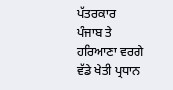ਪੱਤਰਕਾਰ
ਪੰਜਾਬ ਤੇ ਹਰਿਆਣਾ ਵਰਗੇ ਵੱਡੇ ਖੇਤੀ ਪ੍ਰਧਾਨ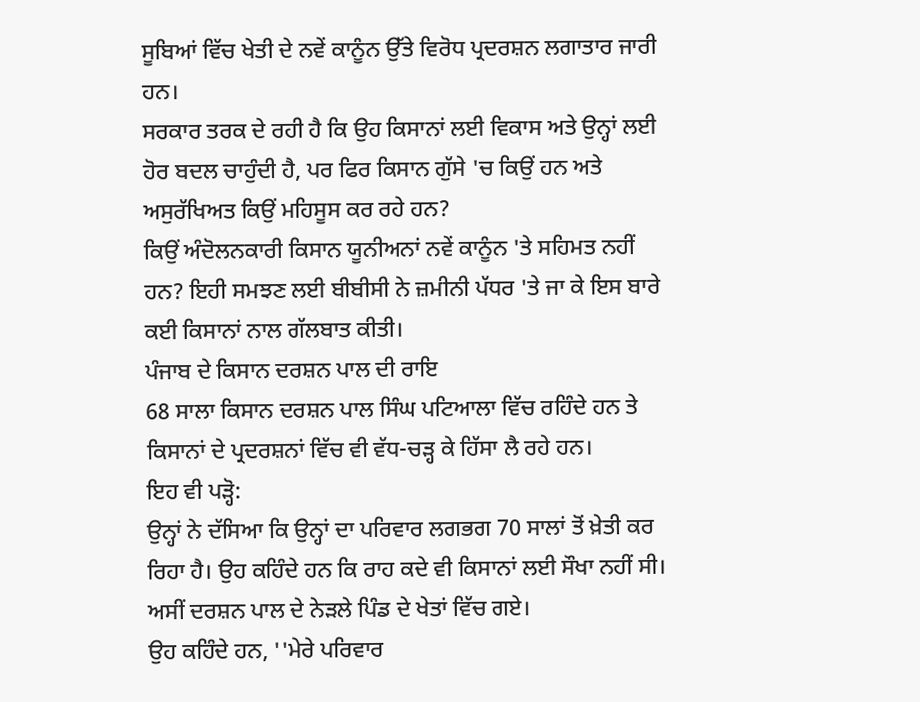ਸੂਬਿਆਂ ਵਿੱਚ ਖੇਤੀ ਦੇ ਨਵੇਂ ਕਾਨੂੰਨ ਉੱਤੇ ਵਿਰੋਧ ਪ੍ਰਦਰਸ਼ਨ ਲਗਾਤਾਰ ਜਾਰੀ ਹਨ।
ਸਰਕਾਰ ਤਰਕ ਦੇ ਰਹੀ ਹੈ ਕਿ ਉਹ ਕਿਸਾਨਾਂ ਲਈ ਵਿਕਾਸ ਅਤੇ ਉਨ੍ਹਾਂ ਲਈ ਹੋਰ ਬਦਲ ਚਾਹੁੰਦੀ ਹੈ, ਪਰ ਫਿਰ ਕਿਸਾਨ ਗੁੱਸੇ 'ਚ ਕਿਉਂ ਹਨ ਅਤੇ ਅਸੁਰੱਖਿਅਤ ਕਿਉਂ ਮਹਿਸੂਸ ਕਰ ਰਹੇ ਹਨ?
ਕਿਉਂ ਅੰਦੋਲਨਕਾਰੀ ਕਿਸਾਨ ਯੂਨੀਅਨਾਂ ਨਵੇਂ ਕਾਨੂੰਨ 'ਤੇ ਸਹਿਮਤ ਨਹੀਂ ਹਨ? ਇਹੀ ਸਮਝਣ ਲਈ ਬੀਬੀਸੀ ਨੇ ਜ਼ਮੀਨੀ ਪੱਧਰ 'ਤੇ ਜਾ ਕੇ ਇਸ ਬਾਰੇ ਕਈ ਕਿਸਾਨਾਂ ਨਾਲ ਗੱਲਬਾਤ ਕੀਤੀ।
ਪੰਜਾਬ ਦੇ ਕਿਸਾਨ ਦਰਸ਼ਨ ਪਾਲ ਦੀ ਰਾਇ
68 ਸਾਲਾ ਕਿਸਾਨ ਦਰਸ਼ਨ ਪਾਲ ਸਿੰਘ ਪਟਿਆਲਾ ਵਿੱਚ ਰਹਿੰਦੇ ਹਨ ਤੇ ਕਿਸਾਨਾਂ ਦੇ ਪ੍ਰਦਰਸ਼ਨਾਂ ਵਿੱਚ ਵੀ ਵੱਧ-ਚੜ੍ਹ ਕੇ ਹਿੱਸਾ ਲੈ ਰਹੇ ਹਨ।
ਇਹ ਵੀ ਪੜ੍ਹੋ:
ਉਨ੍ਹਾਂ ਨੇ ਦੱਸਿਆ ਕਿ ਉਨ੍ਹਾਂ ਦਾ ਪਰਿਵਾਰ ਲਗਭਗ 70 ਸਾਲਾਂ ਤੋਂ ਖ਼ੇਤੀ ਕਰ ਰਿਹਾ ਹੈ। ਉਹ ਕਹਿੰਦੇ ਹਨ ਕਿ ਰਾਹ ਕਦੇ ਵੀ ਕਿਸਾਨਾਂ ਲਈ ਸੌਖਾ ਨਹੀਂ ਸੀ। ਅਸੀਂ ਦਰਸ਼ਨ ਪਾਲ ਦੇ ਨੇੜਲੇ ਪਿੰਡ ਦੇ ਖੇਤਾਂ ਵਿੱਚ ਗਏ।
ਉਹ ਕਹਿੰਦੇ ਹਨ, ''ਮੇਰੇ ਪਰਿਵਾਰ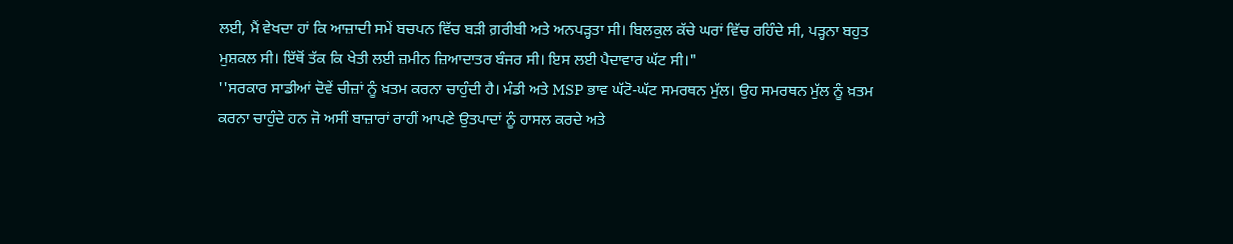ਲਈ, ਮੈਂ ਵੇਖਦਾ ਹਾਂ ਕਿ ਆਜ਼ਾਦੀ ਸਮੇਂ ਬਚਪਨ ਵਿੱਚ ਬੜੀ ਗ਼ਰੀਬੀ ਅਤੇ ਅਨਪੜ੍ਹਤਾ ਸੀ। ਬਿਲਕੁਲ ਕੱਚੇ ਘਰਾਂ ਵਿੱਚ ਰਹਿੰਦੇ ਸੀ, ਪੜ੍ਹਨਾ ਬਹੁਤ ਮੁਸ਼ਕਲ ਸੀ। ਇੱਥੋਂ ਤੱਕ ਕਿ ਖੇਤੀ ਲਈ ਜ਼ਮੀਨ ਜ਼ਿਆਦਾਤਰ ਬੰਜਰ ਸੀ। ਇਸ ਲਈ ਪੈਦਾਵਾਰ ਘੱਟ ਸੀ।"
''ਸਰਕਾਰ ਸਾਡੀਆਂ ਦੋਵੇਂ ਚੀਜ਼ਾਂ ਨੂੰ ਖ਼ਤਮ ਕਰਨਾ ਚਾਹੁੰਦੀ ਹੈ। ਮੰਡੀ ਅਤੇ MSP ਭਾਵ ਘੱਟੋ-ਘੱਟ ਸਮਰਥਨ ਮੁੱਲ। ਉਹ ਸਮਰਥਨ ਮੁੱਲ ਨੂੰ ਖ਼ਤਮ ਕਰਨਾ ਚਾਹੁੰਦੇ ਹਨ ਜੋ ਅਸੀਂ ਬਾਜ਼ਾਰਾਂ ਰਾਹੀਂ ਆਪਣੇ ਉਤਪਾਦਾਂ ਨੂੰ ਹਾਸਲ ਕਰਦੇ ਅਤੇ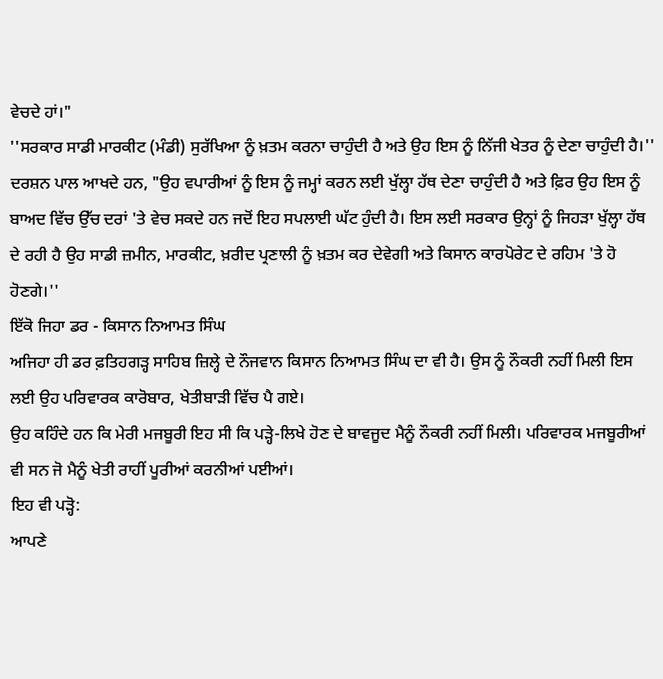ਵੇਚਦੇ ਹਾਂ।"
''ਸਰਕਾਰ ਸਾਡੀ ਮਾਰਕੀਟ (ਮੰਡੀ) ਸੁਰੱਖਿਆ ਨੂੰ ਖ਼ਤਮ ਕਰਨਾ ਚਾਹੁੰਦੀ ਹੈ ਅਤੇ ਉਹ ਇਸ ਨੂੰ ਨਿੱਜੀ ਖੇਤਰ ਨੂੰ ਦੇਣਾ ਚਾਹੁੰਦੀ ਹੈ।''
ਦਰਸ਼ਨ ਪਾਲ ਆਖਦੇ ਹਨ, "ਉਹ ਵਪਾਰੀਆਂ ਨੂੰ ਇਸ ਨੂੰ ਜਮ੍ਹਾਂ ਕਰਨ ਲਈ ਖੁੱਲ੍ਹਾ ਹੱਥ ਦੇਣਾ ਚਾਹੁੰਦੀ ਹੈ ਅਤੇ ਫ਼ਿਰ ਉਹ ਇਸ ਨੂੰ ਬਾਅਦ ਵਿੱਚ ਉੱਚ ਦਰਾਂ 'ਤੇ ਵੇਚ ਸਕਦੇ ਹਨ ਜਦੋਂ ਇਹ ਸਪਲਾਈ ਘੱਟ ਹੁੰਦੀ ਹੈ। ਇਸ ਲਈ ਸਰਕਾਰ ਉਨ੍ਹਾਂ ਨੂੰ ਜਿਹੜਾ ਖੁੱਲ੍ਹਾ ਹੱਥ ਦੇ ਰਹੀ ਹੈ ਉਹ ਸਾਡੀ ਜ਼ਮੀਨ, ਮਾਰਕੀਟ, ਖ਼ਰੀਦ ਪ੍ਰਣਾਲੀ ਨੂੰ ਖ਼ਤਮ ਕਰ ਦੇਵੇਗੀ ਅਤੇ ਕਿਸਾਨ ਕਾਰਪੋਰੇਟ ਦੇ ਰਹਿਮ 'ਤੇ ਹੋ ਹੋਣਗੇ।''
ਇੱਕੋ ਜਿਹਾ ਡਰ - ਕਿਸਾਨ ਨਿਆਮਤ ਸਿੰਘ
ਅਜਿਹਾ ਹੀ ਡਰ ਫ਼ਤਿਹਗੜ੍ਹ ਸਾਹਿਬ ਜ਼ਿਲ੍ਹੇ ਦੇ ਨੌਜਵਾਨ ਕਿਸਾਨ ਨਿਆਮਤ ਸਿੰਘ ਦਾ ਵੀ ਹੈ। ਉਸ ਨੂੰ ਨੌਕਰੀ ਨਹੀਂ ਮਿਲੀ ਇਸ ਲਈ ਉਹ ਪਰਿਵਾਰਕ ਕਾਰੋਬਾਰ, ਖੇਤੀਬਾੜੀ ਵਿੱਚ ਪੈ ਗਏ।
ਉਹ ਕਹਿੰਦੇ ਹਨ ਕਿ ਮੇਰੀ ਮਜਬੂਰੀ ਇਹ ਸੀ ਕਿ ਪੜ੍ਹੇ-ਲਿਖੇ ਹੋਣ ਦੇ ਬਾਵਜੂਦ ਮੈਨੂੰ ਨੌਕਰੀ ਨਹੀਂ ਮਿਲੀ। ਪਰਿਵਾਰਕ ਮਜਬੂਰੀਆਂ ਵੀ ਸਨ ਜੋ ਮੈਨੂੰ ਖੇਤੀ ਰਾਹੀਂ ਪੂਰੀਆਂ ਕਰਨੀਆਂ ਪਈਆਂ।
ਇਹ ਵੀ ਪੜ੍ਹੋ:
ਆਪਣੇ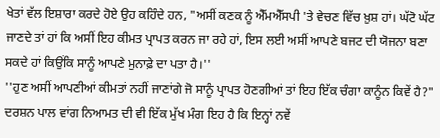ਖੇਤਾਂ ਵੱਲ ਇਸ਼ਾਰਾ ਕਰਦੇ ਹੋਏ ਉਹ ਕਹਿੰਦੇ ਹਨ, "ਅਸੀਂ ਕਣਕ ਨੂੰ ਐੱਮਐੱਸਪੀ 'ਤੇ ਵੇਚਣ ਵਿੱਚ ਖ਼ੁਸ਼ ਹਾਂ। ਘੱਟੋ ਘੱਟ ਜਾਣਦੇ ਤਾਂ ਹਾਂ ਕਿ ਅਸੀਂ ਇਹ ਕੀਮਤ ਪ੍ਰਾਪਤ ਕਰਨ ਜਾ ਰਹੇ ਹਾਂ, ਇਸ ਲਈ ਅਸੀਂ ਆਪਣੇ ਬਜਟ ਦੀ ਯੋਜਨਾ ਬਣਾ ਸਕਦੇ ਹਾਂ ਕਿਉਂਕਿ ਸਾਨੂੰ ਆਪਣੇ ਮੁਨਾਫ਼ੇ ਦਾ ਪਤਾ ਹੈ।''
''ਹੁਣ ਅਸੀਂ ਆਪਣੀਆਂ ਕੀਮਤਾਂ ਨਹੀਂ ਜਾਣਾਂਗੇ ਜੋ ਸਾਨੂੰ ਪ੍ਰਾਪਤ ਹੋਣਗੀਆਂ ਤਾਂ ਇਹ ਇੱਕ ਚੰਗਾ ਕਾਨੂੰਨ ਕਿਵੇਂ ਹੈ?"
ਦਰਸ਼ਨ ਪਾਲ ਵਾਂਗ ਨਿਆਮਤ ਦੀ ਵੀ ਇੱਕ ਮੁੱਖ ਮੰਗ ਇਹ ਹੈ ਕਿ ਇਨ੍ਹਾਂ ਨਵੇਂ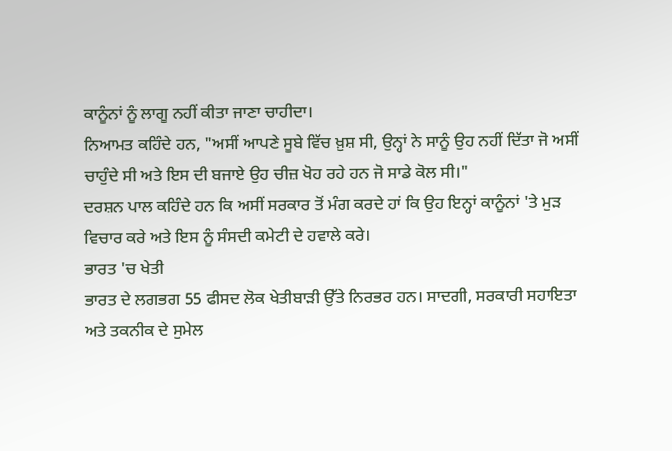ਕਾਨੂੰਨਾਂ ਨੂੰ ਲਾਗੂ ਨਹੀਂ ਕੀਤਾ ਜਾਣਾ ਚਾਹੀਦਾ।
ਨਿਆਮਤ ਕਹਿੰਦੇ ਹਨ, "ਅਸੀਂ ਆਪਣੇ ਸੂਬੇ ਵਿੱਚ ਖ਼ੁਸ਼ ਸੀ, ਉਨ੍ਹਾਂ ਨੇ ਸਾਨੂੰ ਉਹ ਨਹੀਂ ਦਿੱਤਾ ਜੋ ਅਸੀਂ ਚਾਹੁੰਦੇ ਸੀ ਅਤੇ ਇਸ ਦੀ ਬਜਾਏ ਉਹ ਚੀਜ਼ ਖੋਹ ਰਹੇ ਹਨ ਜੋ ਸਾਡੇ ਕੋਲ ਸੀ।"
ਦਰਸ਼ਨ ਪਾਲ ਕਹਿੰਦੇ ਹਨ ਕਿ ਅਸੀਂ ਸਰਕਾਰ ਤੋਂ ਮੰਗ ਕਰਦੇ ਹਾਂ ਕਿ ਉਹ ਇਨ੍ਹਾਂ ਕਾਨੂੰਨਾਂ 'ਤੇ ਮੁੜ ਵਿਚਾਰ ਕਰੇ ਅਤੇ ਇਸ ਨੂੰ ਸੰਸਦੀ ਕਮੇਟੀ ਦੇ ਹਵਾਲੇ ਕਰੇ।
ਭਾਰਤ 'ਚ ਖੇਤੀ
ਭਾਰਤ ਦੇ ਲਗਭਗ 55 ਫੀਸਦ ਲੋਕ ਖੇਤੀਬਾੜੀ ਉੱਤੇ ਨਿਰਭਰ ਹਨ। ਸਾਦਗੀ, ਸਰਕਾਰੀ ਸਹਾਇਤਾ ਅਤੇ ਤਕਨੀਕ ਦੇ ਸੁਮੇਲ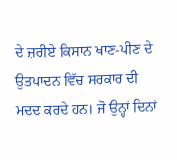ਦੇ ਜ਼ਰੀਏ ਕਿਸਾਨ ਖਾਣ-ਪੀਣ ਦੇ ਉਤਪਾਦਨ ਵਿੱਚ ਸਰਕਾਰ ਦੀ ਮਦਦ ਕਰਦੇ ਹਨ। ਜੋ ਉਨ੍ਹਾਂ ਦਿਨਾਂ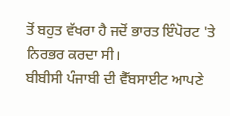ਤੋਂ ਬਹੁਤ ਵੱਖਰਾ ਹੈ ਜਦੋਂ ਭਾਰਤ ਇੰਪੋਰਟ 'ਤੇ ਨਿਰਭਰ ਕਰਦਾ ਸੀ।
ਬੀਬੀਸੀ ਪੰਜਾਬੀ ਦੀ ਵੈੱਬਸਾਈਟ ਆਪਣੇ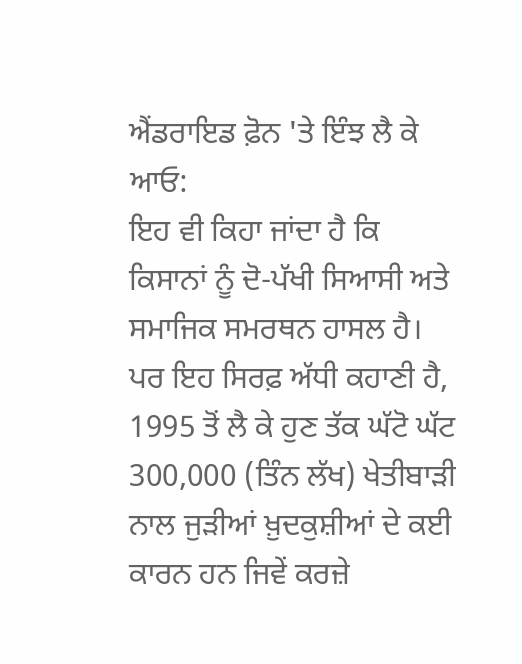ਐਂਡਰਾਇਡ ਫ਼ੋਨ 'ਤੇ ਇੰਝ ਲੈ ਕੇ ਆਓ:
ਇਹ ਵੀ ਕਿਹਾ ਜਾਂਦਾ ਹੈ ਕਿ ਕਿਸਾਨਾਂ ਨੂੰ ਦੋ-ਪੱਖੀ ਸਿਆਸੀ ਅਤੇ ਸਮਾਜਿਕ ਸਮਰਥਨ ਹਾਸਲ ਹੈ। ਪਰ ਇਹ ਸਿਰਫ਼ ਅੱਧੀ ਕਹਾਣੀ ਹੈ, 1995 ਤੋਂ ਲੈ ਕੇ ਹੁਣ ਤੱਕ ਘੱਟੋ ਘੱਟ 300,000 (ਤਿੰਨ ਲੱਖ) ਖੇਤੀਬਾੜੀ ਨਾਲ ਜੁੜੀਆਂ ਖ਼ੁਦਕੁਸ਼ੀਆਂ ਦੇ ਕਈ ਕਾਰਨ ਹਨ ਜਿਵੇਂ ਕਰਜ਼ੇ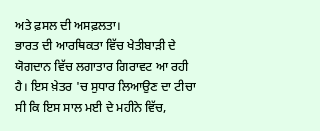ਅਤੇ ਫ਼ਸਲ ਦੀ ਅਸਫ਼ਲਤਾ।
ਭਾਰਤ ਦੀ ਆਰਥਿਕਤਾ ਵਿੱਚ ਖੇਤੀਬਾੜੀ ਦੇ ਯੋਗਦਾਨ ਵਿੱਚ ਲਗਾਤਾਰ ਗਿਰਾਵਟ ਆ ਰਹੀ ਹੈ। ਇਸ ਖ਼ੇਤਰ 'ਚ ਸੁਧਾਰ ਲਿਆਉਣ ਦਾ ਟੀਚਾ ਸੀ ਕਿ ਇਸ ਸਾਲ ਮਈ ਦੇ ਮਹੀਨੇ ਵਿੱਚ,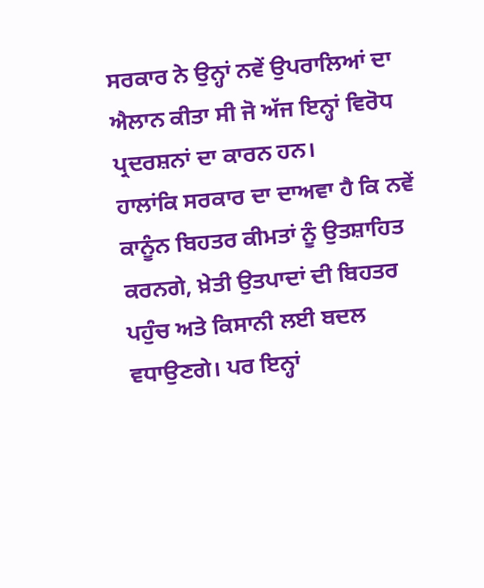ਸਰਕਾਰ ਨੇ ਉਨ੍ਹਾਂ ਨਵੇਂ ਉਪਰਾਲਿਆਂ ਦਾ ਐਲਾਨ ਕੀਤਾ ਸੀ ਜੋ ਅੱਜ ਇਨ੍ਹਾਂ ਵਿਰੋਧ ਪ੍ਰਦਰਸ਼ਨਾਂ ਦਾ ਕਾਰਨ ਹਨ।
ਹਾਲਾਂਕਿ ਸਰਕਾਰ ਦਾ ਦਾਅਵਾ ਹੈ ਕਿ ਨਵੇਂ ਕਾਨੂੰਨ ਬਿਹਤਰ ਕੀਮਤਾਂ ਨੂੰ ਉਤਸ਼ਾਹਿਤ ਕਰਨਗੇ, ਖ਼ੇਤੀ ਉਤਪਾਦਾਂ ਦੀ ਬਿਹਤਰ ਪਹੁੰਚ ਅਤੇ ਕਿਸਾਨੀ ਲਈ ਬਦਲ ਵਧਾਉਣਗੇ। ਪਰ ਇਨ੍ਹਾਂ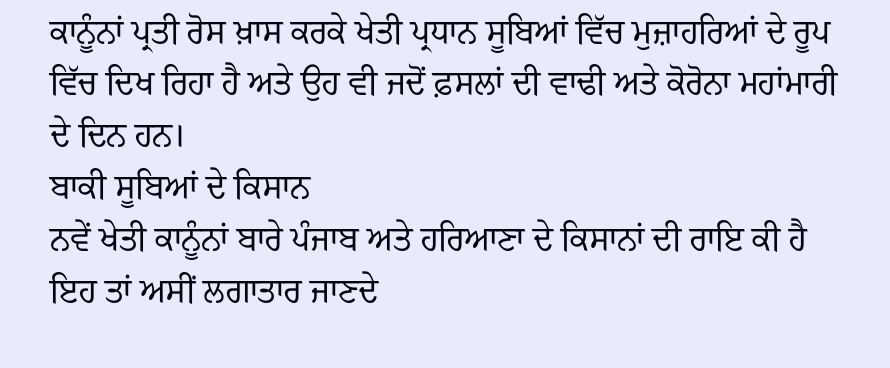ਕਾਨੂੰਨਾਂ ਪ੍ਰਤੀ ਰੋਸ ਖ਼ਾਸ ਕਰਕੇ ਖੇਤੀ ਪ੍ਰਧਾਨ ਸੂਬਿਆਂ ਵਿੱਚ ਮੁਜ਼ਾਹਰਿਆਂ ਦੇ ਰੂਪ ਵਿੱਚ ਦਿਖ ਰਿਹਾ ਹੈ ਅਤੇ ਉਹ ਵੀ ਜਦੋਂ ਫ਼ਸਲਾਂ ਦੀ ਵਾਢੀ ਅਤੇ ਕੋਰੋਨਾ ਮਹਾਂਮਾਰੀ ਦੇ ਦਿਨ ਹਨ।
ਬਾਕੀ ਸੂਬਿਆਂ ਦੇ ਕਿਸਾਨ
ਨਵੇਂ ਖੇਤੀ ਕਾਨੂੰਨਾਂ ਬਾਰੇ ਪੰਜਾਬ ਅਤੇ ਹਰਿਆਣਾ ਦੇ ਕਿਸਾਨਾਂ ਦੀ ਰਾਇ ਕੀ ਹੈ ਇਹ ਤਾਂ ਅਸੀਂ ਲਗਾਤਾਰ ਜਾਣਦੇ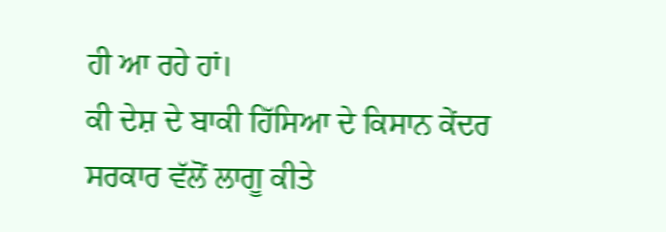ਹੀ ਆ ਰਹੇ ਹਾਂ।
ਕੀ ਦੇਸ਼ ਦੇ ਬਾਕੀ ਹਿੱਸਿਆ ਦੇ ਕਿਸਾਨ ਕੇਂਦਰ ਸਰਕਾਰ ਵੱਲੋਂ ਲਾਗੂ ਕੀਤੇ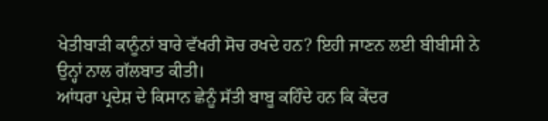ਖੇਤੀਬਾੜੀ ਕਾਨੂੰਨਾਂ ਬਾਰੇ ਵੱਖਰੀ ਸੋਚ ਰਖਦੇ ਹਨ? ਇਹੀ ਜਾਣਨ ਲਈ ਬੀਬੀਸੀ ਨੇ ਉਨ੍ਹਾਂ ਨਾਲ ਗੱਲਬਾਤ ਕੀਤੀ।
ਆਂਧਰਾ ਪ੍ਰਦੇਸ਼ ਦੇ ਕਿਸਾਨ ਛੇਨੂੰ ਸੱਤੀ ਬਾਬੂ ਕਹਿੰਦੇ ਹਨ ਕਿ ਕੇਂਦਰ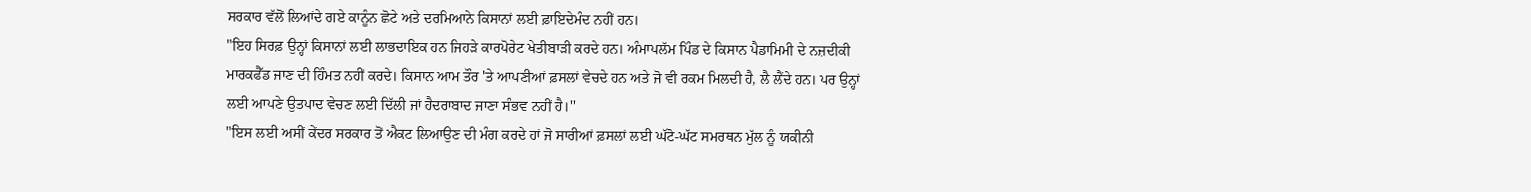ਸਰਕਾਰ ਵੱਲੋਂ ਲਿਆਂਦੇ ਗਏ ਕਾਨੂੰਨ ਛੋਟੇ ਅਤੇ ਦਰਮਿਆਨੇ ਕਿਸਾਨਾਂ ਲਈ ਫ਼ਾਇਦੇਮੰਦ ਨਹੀਂ ਹਨ।
"ਇਹ ਸਿਰਫ਼ ਉਨ੍ਹਾਂ ਕਿਸਾਨਾਂ ਲਈ ਲਾਭਦਾਇਕ ਹਨ ਜਿਹੜੇ ਕਾਰਪੋਰੇਟ ਖੇਤੀਬਾੜੀ ਕਰਦੇ ਹਨ। ਅੰਮਾਪਲੱਮ ਪਿੰਡ ਦੇ ਕਿਸਾਨ ਪੈਡਾਮਿਮੀ ਦੇ ਨਜ਼ਦੀਕੀ ਮਾਰਕਫੈੱਡ ਜਾਣ ਦੀ ਹਿੰਮਤ ਨਹੀਂ ਕਰਦੇ। ਕਿਸਾਨ ਆਮ ਤੌਰ 'ਤੇ ਆਪਣੀਆਂ ਫ਼ਸਲਾਂ ਵੇਚਦੇ ਹਨ ਅਤੇ ਜੋ ਵੀ ਰਕਮ ਮਿਲਦੀ ਹੈ, ਲੈ ਲੈਂਦੇ ਹਨ। ਪਰ ਉਨ੍ਹਾਂ ਲਈ ਆਪਣੇ ਉਤਪਾਦ ਵੇਚਣ ਲਈ ਦਿੱਲੀ ਜਾਂ ਹੈਦਰਾਬਾਦ ਜਾਣਾ ਸੰਭਵ ਨਹੀਂ ਹੈ।''
"ਇਸ ਲਈ ਅਸੀਂ ਕੇਂਦਰ ਸਰਕਾਰ ਤੋਂ ਐਕਟ ਲਿਆਉਣ ਦੀ ਮੰਗ ਕਰਦੇ ਹਾਂ ਜੋ ਸਾਰੀਆਂ ਫ਼ਸਲਾਂ ਲਈ ਘੱਟੋ-ਘੱਟ ਸਮਰਥਨ ਮੁੱਲ ਨੂੰ ਯਕੀਨੀ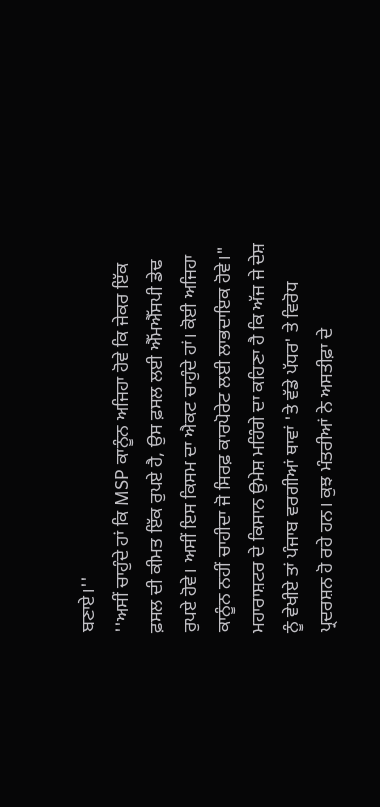ਬਣਾਏ।''
''ਅਸੀਂ ਚਾਹੁੰਦੇ ਹਾਂ ਕਿ MSP ਕਾਨੂੰਨ ਅਜਿਹਾ ਹੋਵੇ ਕਿ ਜੇਕਰ ਇੱਕ ਫ਼ਸਲ ਦੀ ਕੀਮਤ ਇੱਕ ਰੁਪਏ ਹੈ, ਉਸ ਫ਼ਸਲ ਲਈ ਐੱਮਐੱਸਪੀ ਡੇਢ ਰੁਪਏ ਹੋਵੇ। ਅਸੀਂ ਇਸ ਕਿਸਮ ਦਾ ਐਕਟ ਚਾਹੁੰਦੇ ਹਾਂ। ਕੋਈ ਅਜਿਹਾ ਕਾਨੂੰਨ ਨਹੀਂ ਚਾਹੀਦਾ ਜੋ ਸਿਰਫ਼ ਕਾਰਪੋਰੇਟ ਲਈ ਲਾਭਦਾਇਕ ਹੋਵੇ।"
ਮਹਾਰਾਸ਼ਟਰ ਦੇ ਕਿਸਾਨ ਉਮੇਸ਼ ਮਹਿੰਗੇ ਦਾ ਕਹਿਣਾ ਹੈ ਕਿ ਅੱਜ ਜੇ ਦੇਸ਼ ਨੂੰ ਵੇਖੀਏ ਤਾਂ ਪੰਜਾਬ ਵਰਗੀਆਂ ਥਾਵਾਂ 'ਤੇ ਵੱਡੇ ਪੱਧਰ' ਤੇ ਵਿਰੋਧ ਪ੍ਰਦਰਸ਼ਨ ਹੋ ਰਹੇ ਹਨ। ਕੁਝ ਮੰਤਰੀਆਂ ਨੇ ਅਸਤੀਫ਼ਾ ਦੇ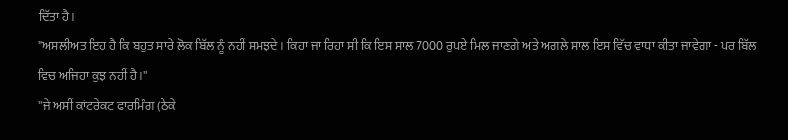ਦਿੱਤਾ ਹੈ।
"ਅਸਲੀਅਤ ਇਹ ਹੈ ਕਿ ਬਹੁਤ ਸਾਰੇ ਲੋਕ ਬਿੱਲ ਨੂੰ ਨਹੀਂ ਸਮਝਦੇ। ਕਿਹਾ ਜਾ ਰਿਹਾ ਸੀ ਕਿ ਇਸ ਸਾਲ 7000 ਰੁਪਏ ਮਿਲ ਜਾਣਗੇ ਅਤੇ ਅਗਲੇ ਸਾਲ ਇਸ ਵਿੱਚ ਵਾਧਾ ਕੀਤਾ ਜਾਵੇਗਾ - ਪਰ ਬਿੱਲ ਵਿਚ ਅਜਿਹਾ ਕੁਝ ਨਹੀਂ ਹੈ।''
''ਜੇ ਅਸੀਂ ਕਾਂਟਰੇਕਟ ਫਾਰਮਿੰਗ (ਠੇਕੇ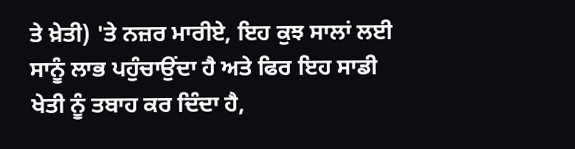ਤੇ ਖ਼ੇਤੀ) 'ਤੇ ਨਜ਼ਰ ਮਾਰੀਏ, ਇਹ ਕੁਝ ਸਾਲਾਂ ਲਈ ਸਾਨੂੰ ਲਾਭ ਪਹੁੰਚਾਉਂਦਾ ਹੈ ਅਤੇ ਫਿਰ ਇਹ ਸਾਡੀ ਖੇਤੀ ਨੂੰ ਤਬਾਹ ਕਰ ਦਿੰਦਾ ਹੈ,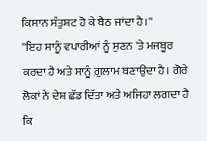ਕਿਸਾਨ ਸੰਤੁਸ਼ਟ ਹੋ ਕੇ ਬੈਠ ਜਾਂਦਾ ਹੈ।''
''ਇਹ ਸਾਨੂੰ ਵਪਾਰੀਆਂ ਨੂੰ ਸੁਣਨ 'ਤੇ ਮਜਬੂਰ ਕਰਦਾ ਹੈ ਅਤੇ ਸਾਨੂੰ ਗ਼ੁਲਾਮ ਬਣਾਉਂਦਾ ਹੈ। ਗੋਰੇ ਲੋਕਾਂ ਨੇ ਦੇਸ਼ ਛੱਡ ਦਿੱਤਾ ਅਤੇ ਅਜਿਹਾ ਲਗਦਾ ਹੈ ਕਿ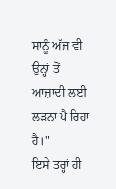ਸਾਨੂੰ ਅੱਜ ਵੀ ਉਨ੍ਹਾਂ ਤੋਂ ਆਜ਼ਾਦੀ ਲਈ ਲੜਨਾ ਪੈ ਰਿਹਾ ਹੈ।"
ਇਸੇ ਤਰ੍ਹਾਂ ਹੀ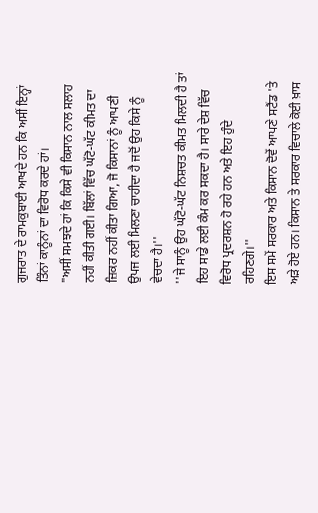ਗੁਜਰਾਤ ਦੇ ਰਾਮਕੁਬਾਈ ਆਖਦੇ ਹਨ ਕਿ ਅਸੀਂ ਇਨ੍ਹਾਂ ਤਿੰਨਾਂ ਕਾਨੂੰਨਾਂ ਦਾ ਵਿਰੋਧ ਕਰਦੇ ਹਾਂ।
"ਅਸੀਂ ਸਮਝਦੇ ਹਾਂ ਕਿ ਕਿਸੇ ਵੀ ਕਿਸਾਨ ਨਾਲ ਸਲਾਹ ਨਹੀਂ ਕੀਤੀ ਗਈ। ਬਿੱਲਾਂ ਵਿੱਚ ਘੱਟੋ-ਘੱਟ ਕੀਮਤ ਦਾ ਜ਼ਿਕਰ ਨਹੀਂ ਕੀਤਾ ਗਿਆ, ਜੋ ਕਿਸਾਨਾਂ ਨੂੰ ਆਪਣੀ ਉਪਜ ਲਈ ਮਿਲਣਾ ਚਾਹੀਦਾ ਹੈ ਜਦੋਂ ਉਹ ਕਿਸੇ ਨੂੰ ਵੇਚਦਾ ਹੈ।''
''ਜੇ ਸਾਨੂੰ ਉਹ ਘੱਟੋ-ਘੱਟ ਨਿਸ਼ਚਤ ਕੀਮਤ ਮਿਲਦੀ ਹੈ ਤਾਂ ਇਹ ਸਾਡੇ ਲਈ ਕੰਮ ਕਰ ਸਕਦਾ ਹੈ। ਸਾਰੇ ਦੇਸ਼ ਵਿੱਚ ਵਿਰੋਧ ਪ੍ਰਦਰਸ਼ਨ ਹੋ ਰਹੇ ਹਨ ਅਤੇ ਇਹ ਹੁੰਦੇ ਰਹਿਣਗੇ।''
ਇਸ ਸਮੇਂ ਸਰਕਾਰ ਅਤੇ ਕਿਸਾਨ ਦੋਵੇਂ ਆਪਣੇ ਸਟੈਂਡ 'ਤੇ ਅੜੇ ਹੋਏ ਹਨ। ਕਿਸਾਨ ਤੇ ਸਰਕਾਰ ਵਿਚਾਲੇ ਕੋਈ ਖ਼ਾਸ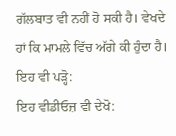ਗੱਲਬਾਤ ਵੀ ਨਹੀਂ ਹੋ ਸਕੀ ਹੈ। ਵੇਖਦੇ ਹਾਂ ਕਿ ਮਾਮਲੇ ਵਿੱਚ ਅੱਗੇ ਕੀ ਹੁੰਦਾ ਹੈ।
ਇਹ ਵੀ ਪੜ੍ਹੋ:
ਇਹ ਵੀਡੀਓਜ਼ ਵੀ ਦੇਖੋ: